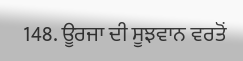148. ਊਰਜਾ ਦੀ ਸੂਝਵਾਨ ਵਰਤੋਂ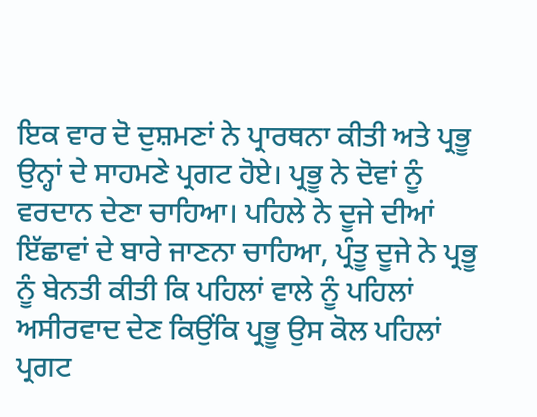ਇਕ ਵਾਰ ਦੋ ਦੁਸ਼ਮਣਾਂ ਨੇ ਪ੍ਰਾਰਥਨਾ ਕੀਤੀ ਅਤੇ ਪ੍ਰਭੂ ਉਨ੍ਹਾਂ ਦੇ ਸਾਹਮਣੇ ਪ੍ਰਗਟ ਹੋਏ। ਪ੍ਰਭੂ ਨੇ ਦੋਵਾਂ ਨੂੰ ਵਰਦਾਨ ਦੇਣਾ ਚਾਹਿਆ। ਪਹਿਲੇ ਨੇ ਦੂਜੇ ਦੀਆਂ ਇੱਛਾਵਾਂ ਦੇ ਬਾਰੇ ਜਾਣਨਾ ਚਾਹਿਆ, ਪ੍ਰੰਤੂ ਦੂਜੇ ਨੇ ਪ੍ਰਭੂ ਨੂੰ ਬੇਨਤੀ ਕੀਤੀ ਕਿ ਪਹਿਲਾਂ ਵਾਲੇ ਨੂੰ ਪਹਿਲਾਂ ਅਸੀਰਵਾਦ ਦੇਣ ਕਿਉਂਕਿ ਪ੍ਰਭੂ ਉਸ ਕੋਲ ਪਹਿਲਾਂ ਪ੍ਰਗਟ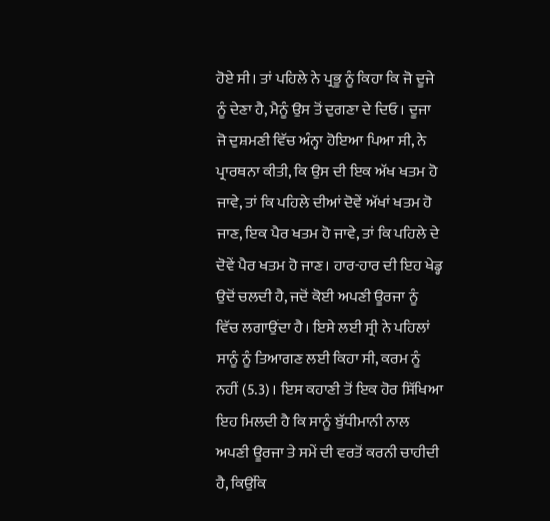ਹੋਏ ਸੀ। ਤਾਂ ਪਹਿਲੇ ਨੇ ਪ੍ਰਭੂ ਨੂੰ ਕਿਹਾ ਕਿ ਜੋ ਦੂਜੇ ਨੂੰ ਦੇਣਾ ਹੈ, ਮੈਨੂੰ ਉਸ ਤੋਂ ਦੁਗਣਾ ਦੇ ਦਿਓ। ਦੂਜਾ ਜੋ ਦੁਸ਼ਮਣੀ ਵਿੱਚ ਅੰਨ੍ਹਾ ਹੋਇਆ ਪਿਆ ਸੀ, ਨੇ ਪ੍ਰਾਰਥਨਾ ਕੀਤੀ, ਕਿ ਉਸ ਦੀ ਇਕ ਅੱਖ ਖਤਮ ਹੋ ਜਾਵੇ, ਤਾਂ ਕਿ ਪਹਿਲੇ ਦੀਆਂ ਦੋਵੇਂ ਅੱਖਾਂ ਖਤਮ ਹੋ ਜਾਣ, ਇਕ ਪੈਰ ਖਤਮ ਹੋ ਜਾਵੇ, ਤਾਂ ਕਿ ਪਹਿਲੇ ਦੇ ਦੋਵੇਂ ਪੈਰ ਖਤਮ ਹੋ ਜਾਣ। ਹਾਰ-ਹਾਰ ਦੀ ਇਹ ਖੇਡ੍ਹ ਉਦੋਂ ਚਲਦੀ ਹੈ, ਜਦੋਂ ਕੋਈ ਅਪਣੀ ਊਰਜਾ ਨੂੰ ਵਿੱਚ ਲਗਾਉਂਦਾ ਹੈ। ਇਸੇ ਲਈ ਸ੍ਰੀ ਨੇ ਪਹਿਲਾਂ ਸਾਨੂੰ ਨੂੰ ਤਿਆਗਣ ਲਈ ਕਿਹਾ ਸੀ, ਕਰਮ ਨੂੰ ਨਹੀਂ (5.3)। ਇਸ ਕਹਾਣੀ ਤੋਂ ਇਕ ਹੋਰ ਸਿੱਖਿਆ ਇਹ ਮਿਲਦੀ ਹੈ ਕਿ ਸਾਨੂੰ ਬੁੱਧੀਮਾਨੀ ਨਾਲ ਅਪਣੀ ਊਰਜਾ ਤੇ ਸਮੇਂ ਦੀ ਵਰਤੋਂ ਕਰਨੀ ਚਾਹੀਦੀ ਹੈ, ਕਿਉਂਕਿ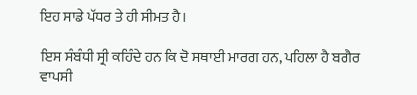ਇਹ ਸਾਡੇ ਪੱਧਰ ਤੇ ਹੀ ਸੀਮਤ ਹੈ।

ਇਸ ਸੰਬੰਧੀ ਸ੍ਰੀ ਕਹਿੰਦੇ ਹਨ ਕਿ ਦੋ ਸਥਾਈ ਮਾਰਗ ਹਨ, ਪਹਿਲਾ ਹੈ ਬਗੈਰ ਵਾਪਸੀ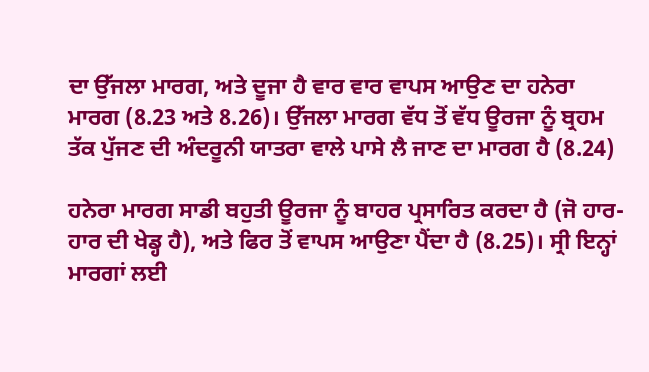ਦਾ ਉੱਜਲਾ ਮਾਰਗ, ਅਤੇ ਦੂਜਾ ਹੈ ਵਾਰ ਵਾਰ ਵਾਪਸ ਆਉਣ ਦਾ ਹਨੇਰਾ ਮਾਰਗ (8.23 ਅਤੇ 8.26)। ਉੱਜਲਾ ਮਾਰਗ ਵੱਧ ਤੋਂ ਵੱਧ ਊਰਜਾ ਨੂੰ ਬ੍ਰਹਮ ਤੱਕ ਪੁੱਜਣ ਦੀ ਅੰਦਰੂਨੀ ਯਾਤਰਾ ਵਾਲੇ ਪਾਸੇ ਲੈ ਜਾਣ ਦਾ ਮਾਰਗ ਹੈ (8.24)

ਹਨੇਰਾ ਮਾਰਗ ਸਾਡੀ ਬਹੁਤੀ ਊਰਜਾ ਨੂੰ ਬਾਹਰ ਪ੍ਰਸਾਰਿਤ ਕਰਦਾ ਹੈ (ਜੋ ਹਾਰ-ਹਾਰ ਦੀ ਖੇਡ੍ਹ ਹੈ), ਅਤੇ ਫਿਰ ਤੋਂ ਵਾਪਸ ਆਉਣਾ ਪੈਂਦਾ ਹੈ (8.25)। ਸ੍ਰੀ ਇਨ੍ਹਾਂ ਮਾਰਗਾਂ ਲਈ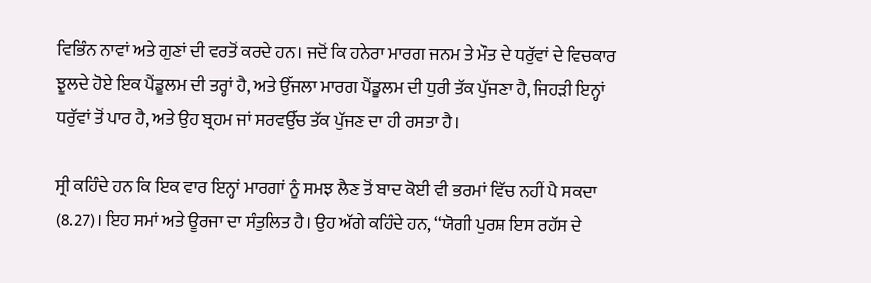ਵਿਭਿੰਨ ਨਾਵਾਂ ਅਤੇ ਗੁਣਾਂ ਦੀ ਵਰਤੋਂ ਕਰਦੇ ਹਨ। ਜਦੋਂ ਕਿ ਹਨੇਰਾ ਮਾਰਗ ਜਨਮ ਤੇ ਮੌਤ ਦੇ ਧਰੁੱਵਾਂ ਦੇ ਵਿਚਕਾਰ ਝੂਲਦੇ ਹੋਏ ਇਕ ਪੈਂਡੂਲਮ ਦੀ ਤਰ੍ਹਾਂ ਹੈ, ਅਤੇ ਉੱਜਲਾ ਮਾਰਗ ਪੈਂਡੂਲਮ ਦੀ ਧੁਰੀ ਤੱਕ ਪੁੱਜਣਾ ਹੈ, ਜਿਹੜੀ ਇਨ੍ਹਾਂ ਧਰੁੱਵਾਂ ਤੋਂ ਪਾਰ ਹੈ, ਅਤੇ ਉਹ ਬ੍ਰਹਮ ਜਾਂ ਸਰਵਉੱਚ ਤੱਕ ਪੁੱਜਣ ਦਾ ਹੀ ਰਸਤਾ ਹੈ।

ਸ੍ਰੀ ਕਹਿੰਦੇ ਹਨ ਕਿ ਇਕ ਵਾਰ ਇਨ੍ਹਾਂ ਮਾਰਗਾਂ ਨੂੰ ਸਮਝ ਲੈਣ ਤੋਂ ਬਾਦ ਕੋਈ ਵੀ ਭਰਮਾਂ ਵਿੱਚ ਨਹੀਂ ਪੈ ਸਕਦਾ (8.27)। ਇਹ ਸਮਾਂ ਅਤੇ ਊਰਜਾ ਦਾ ਸੰਤੁਲਿਤ ਹੈ। ਉਹ ਅੱਗੇ ਕਹਿੰਦੇ ਹਨ, ‘‘ਯੋਗੀ ਪੁਰਸ਼ ਇਸ ਰਹੱਸ ਦੇ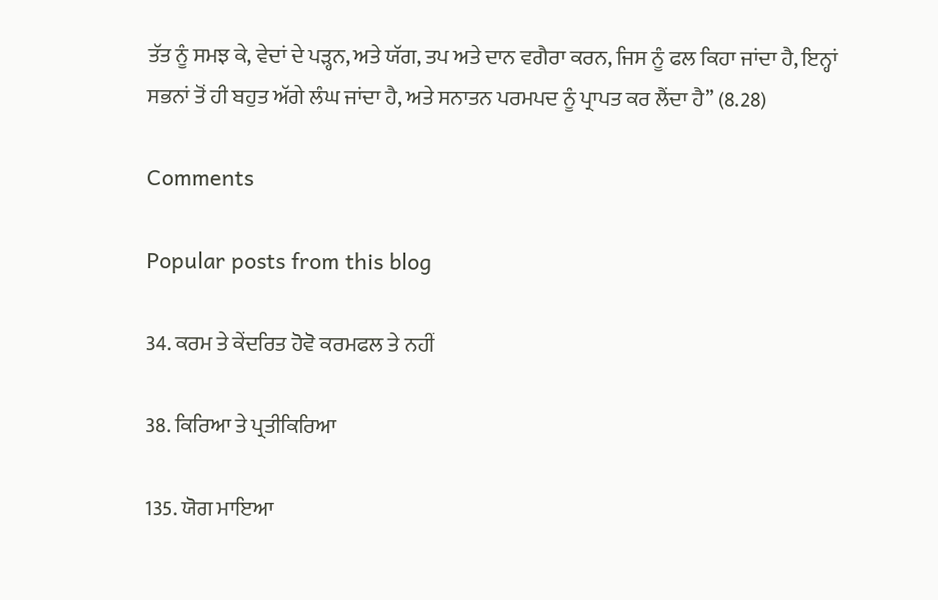ਤੱਤ ਨੂੰ ਸਮਝ ਕੇ, ਵੇਦਾਂ ਦੇ ਪੜ੍ਹਨ, ਅਤੇ ਯੱਗ, ਤਪ ਅਤੇ ਦਾਨ ਵਗੈਰਾ ਕਰਨ, ਜਿਸ ਨੂੰ ਫਲ ਕਿਹਾ ਜਾਂਦਾ ਹੈ, ਇਨ੍ਹਾਂ ਸਭਨਾਂ ਤੋਂ ਹੀ ਬਹੁਤ ਅੱਗੇ ਲੰਘ ਜਾਂਦਾ ਹੈ, ਅਤੇ ਸਨਾਤਨ ਪਰਮਪਦ ਨੂੰ ਪ੍ਰਾਪਤ ਕਰ ਲੈਂਦਾ ਹੈ’’ (8.28)

Comments

Popular posts from this blog

34. ਕਰਮ ਤੇ ਕੇਂਦਰਿਤ ਹੋਵੋ ਕਰਮਫਲ ਤੇ ਨਹੀਂ

38. ਕਿਰਿਆ ਤੇ ਪ੍ਰਤੀਕਿਰਿਆ

135. ਯੋਗ ਮਾਇਆ